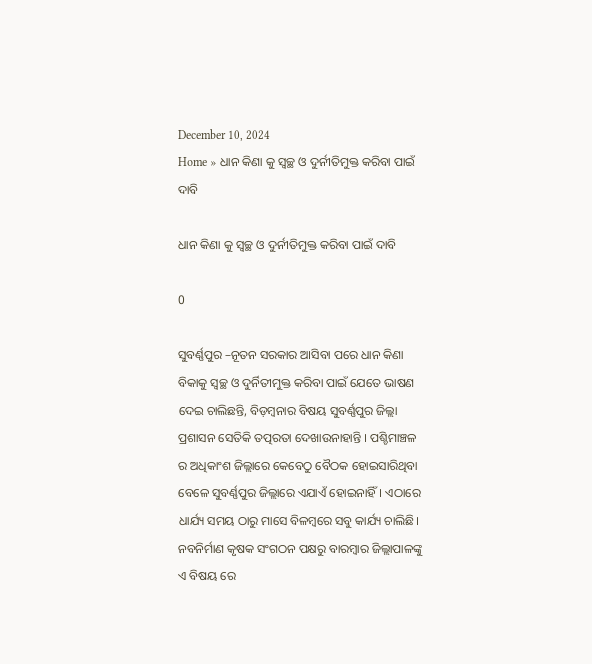December 10, 2024
Home » ଧାନ କିଣା କୁ ସ୍ୱଚ୍ଛ ଓ ଦୁର୍ନୀତିମୁକ୍ତ କରିବା ପାଇଁ ଦାବି

ଧାନ କିଣା କୁ ସ୍ୱଚ୍ଛ ଓ ଦୁର୍ନୀତିମୁକ୍ତ କରିବା ପାଇଁ ଦାବି

0

ସୁବର୍ଣ୍ଣପୁର –ନୂତନ ସରକାର ଆସିବା ପରେ ଧାନ କିଣା ବିକାକୁ ସ୍ବଚ୍ଛ ଓ ଦୁର୍ନିତୀମୁକ୍ତ କରିବା ପାଇଁ ଯେତେ ଭାଷଣ ଦେଇ ଚାଲିଛନ୍ତି, ବିଡ଼ମ୍ବନାର ବିଷୟ ସୁବର୍ଣ୍ଣପୁର ଜିଲ୍ଲା ପ୍ରଶାସନ ସେତିକି ତତ୍ପରତା ଦେଖାଉନାହାନ୍ତି । ପଶ୍ଚିମାଞ୍ଚଳ ର ଅଧିକାଂଶ ଜିଲ୍ଲାରେ କେବେଠୁ ବୈଠକ ହୋଇସାରିଥିବା ବେଳେ ସୁବର୍ଣ୍ଣପୁର ଜିଲ୍ଲାରେ ଏଯାଏଁ ହୋଇନାହିଁ। ଏଠାରେ ଧାର୍ଯ୍ୟ ସମୟ ଠାରୁ ମାସେ ବିଳମ୍ବରେ ସବୁ କାର୍ଯ୍ୟ ଚାଲିଛି। ନବନିର୍ମାଣ କୃଷକ ସଂଗଠନ ପକ୍ଷରୁ ବାରମ୍ବାର ଜିଲ୍ଲାପାଳଙ୍କୁ ଏ ବିଷୟ ରେ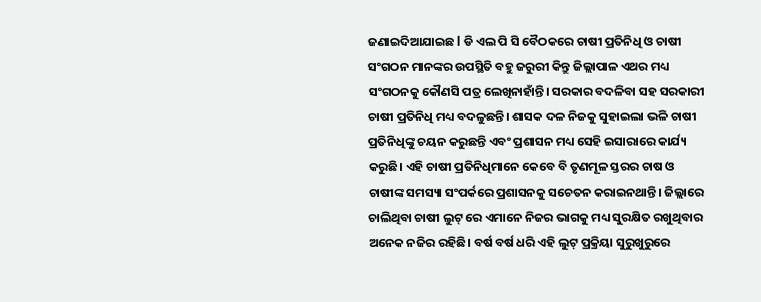ଜଣାଇଦିଆଯାଇଛ l ଡି ଏଲ ପି ସି ବୈଠକରେ ଚାଷୀ ପ୍ରତିନିଧି ଓ ଚାଷୀ ସଂଗଠନ ମାନଙ୍କର ଉପସ୍ଥିତି ବହୁ ଜରୁରୀ କିନ୍ତୁ ଜିଲ୍ଲାପାଳ ଏଥର ମଧ୍ୟ ସଂଗଠନକୁ କୌଣସି ପତ୍ର ଲେଖିନାହାଁନ୍ତି। ସରକାର ବଦଳିବା ସହ ସରକାରୀ ଚାଷୀ ପ୍ରତିନିଧି ମଧ୍ୟ ବଦଳୁଛନ୍ତି। ଶାସକ ଦଳ ନିଜକୁ ସୁହାଇଲା ଭଳି ଚାଷୀ ପ୍ରତିନିଧିଙ୍କୁ ଚୟନ କରୁଛନ୍ତି ଏବଂ ପ୍ରଶାସନ ମଧ୍ୟ ସେହି ଇସାରାରେ କାର୍ଯ୍ୟ କରୁଛି। ଏହି ଚାଷୀ ପ୍ରତିନିଧିମାନେ କେବେ ବି ତୃଣମୂଳ ସ୍ତରର ଚାଷ ଓ ଚାଷୀଙ୍କ ସମସ୍ୟା ସଂପର୍କରେ ପ୍ରଶାସନକୁ ସଚେତନ କରାଇନଥାନ୍ତି। ଜିଲ୍ଲାରେ ଚାଲିଥିବା ଚାଷୀ ଲୁଟ୍ ରେ ଏମାନେ ନିଜର ଭାଗକୁ ମଧ୍ୟ ସୁରକ୍ଷିତ ରଖୁଥିବାର ଅନେକ ନଜିର ରହିଛି। ବର୍ଷ ବର୍ଷ ଧରି ଏହି ଲୁଟ୍ ପ୍ରକ୍ରିୟା ସୁରୁଖୁରୁରେ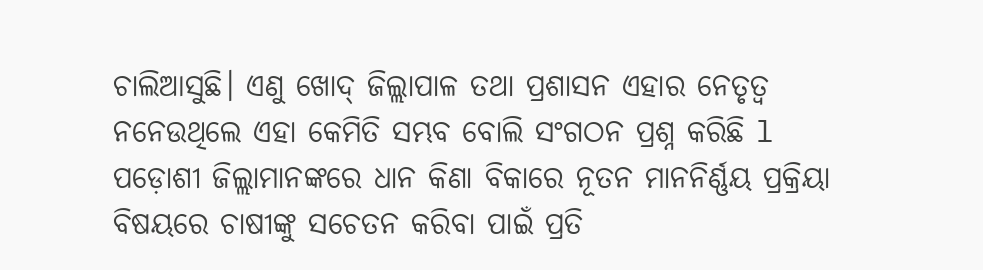ଚାଲିଆସୁଛି। ଏଣୁ ଖୋଦ୍ ଜିଲ୍ଲାପାଳ ତଥା ପ୍ରଶାସନ ଏହାର ନେତୃତ୍ବ ନନେଉଥିଲେ ଏହା କେମିତି ସମ୍ଭବ ବୋଲି ସଂଗଠନ ପ୍ରଶ୍ନ କରିଛି l
ପଡ଼ୋଶୀ ଜିଲ୍ଲାମାନଙ୍କରେ ଧାନ କିଣା ବିକାରେ ନୂତନ ମାନନିର୍ଣ୍ଣୟ ପ୍ରକ୍ରିୟା ବିଷୟରେ ଚାଷୀଙ୍କୁ ସଚେତନ କରିବା ପାଇଁ ପ୍ରତି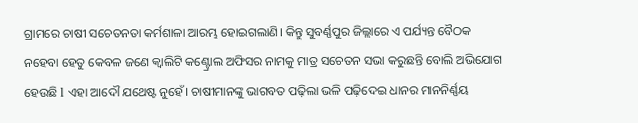ଗ୍ରାମରେ ଚାଷୀ ସଚେତନତା କର୍ମଶାଳା ଆରମ୍ଭ ହୋଇଗଲାଣି। କିନ୍ତୁ ସୁବର୍ଣ୍ଣପୁର ଜିଲ୍ଲାରେ ଏ ପର୍ଯ୍ୟନ୍ତ ବୈଠକ ନହେବା ହେତୁ କେବଳ ଜଣେ କ୍ବାଲିଟି କଣ୍ଟ୍ରୋଲ ଅଫିସର ନାମକୁ ମାତ୍ର ସଚେତନ ସଭା କରୁଛନ୍ତି ବୋଲି ଅଭିଯୋଗ ହେଉଛି l ଏହା ଆଦୌ ଯଥେଷ୍ଟ ନୁହେଁ। ଚାଷୀମାନଙ୍କୁ ଭାଗବତ ପଢ଼ିଲା ଭଳି ପଢ଼ିଦେଇ ଧାନର ମାନନିର୍ଣ୍ଣୟ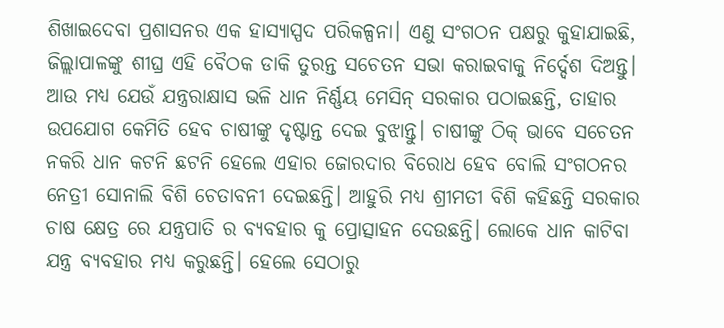ଶିଖାଇଦେବା ପ୍ରଶାସନର ଏକ ହାସ୍ୟାସ୍ପଦ ପରିକଳ୍ପନା। ଏଣୁ ସଂଗଠନ ପକ୍ଷରୁ କୁହାଯାଇଛି, ଜିଲ୍ଲାପାଳଙ୍କୁ ଶୀଘ୍ର ଏହି ବୈଠକ ଡାକି ତୁରନ୍ତ ସଚେତନ ସଭା କରାଇବାକୁ ନିର୍ଦ୍ଦେଶ ଦିଅନ୍ତୁ। ଆଉ ମଧ୍ୟ ଯେଉଁ ଯନ୍ତ୍ରରାକ୍ଷାସ ଭଳି ଧାନ ନିର୍ଣ୍ଣୟ ମେସିନ୍ ସରକାର ପଠାଇଛନ୍ତି, ତାହାର ଉପଯୋଗ କେମିତି ହେବ ଚାଷୀଙ୍କୁ ଦୃଷ୍ଟାନ୍ତ ଦେଇ ବୁଝାନ୍ତୁ। ଚାଷୀଙ୍କୁ ଠିକ୍ ଭାବେ ସଚେତନ ନକରି ଧାନ କଟନି ଛଟନି ହେଲେ ଏହାର ଜୋରଦାର ବିରୋଧ ହେବ ବୋଲି ସଂଗଠନର ନେତ୍ରୀ ସୋନାଲି ବିଶି ଚେତାବନୀ ଦେଇଛନ୍ତି। ଆହୁରି ମଧ୍ୟ ଶ୍ରୀମତୀ ବିଶି କହିଛନ୍ତି ସରକାର ଚାଷ କ୍ଷେତ୍ର ରେ ଯନ୍ତ୍ରପାତି ର ବ୍ୟବହାର କୁ ପ୍ରୋତ୍ସାହନ ଦେଉଛନ୍ତି। ଲୋକେ ଧାନ କାଟିବା ଯନ୍ତ୍ର ବ୍ୟବହାର ମଧ୍ୟ କରୁଛନ୍ତି। ହେଲେ ସେଠାରୁ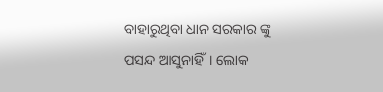ବାହାରୁଥିବା ଧାନ ସରକାର ଙ୍କୁ ପସନ୍ଦ ଆସୁନାହିଁ। ଲୋକ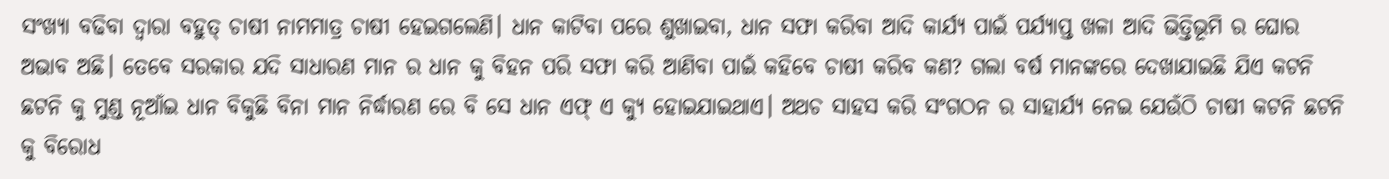ସଂଖ୍ୟା ବଢିବା ଦ୍ଵାରା ବହୁତ୍ ଚାଷୀ ନାମମାତ୍ର ଚାଷୀ ହେଇଗଲେଣି। ଧାନ କାଟିବା ପରେ ଶୁଖାଇବା, ଧାନ ସଫା କରିବା ଆଦି କାର୍ଯ୍ୟ ପାଇଁ ପର୍ଯ୍ୟାପ୍ତ ଖଳା ଆଦି ଭିତ୍ତିଭୂମି ର ଘୋର ଅଭାବ ଅଛି। ତେବେ ସରକାର ଯଦି ସାଧାରଣ ମାନ ର ଧାନ କୁ ବିହନ ପରି ସଫା କରି ଆଣିବା ପାଇଁ କହିବେ ଚାଷୀ କରିବ କଣ? ଗଲା ବର୍ଷ ମାନଙ୍କରେ ଦେଖାଯାଇଛି ଯିଏ କଟନି ଛଟନି କୁ ମୁଣ୍ଡ ନୂଆଁଇ ଧାନ ବିକୁଛି ବିନା ମାନ ନିର୍ଦ୍ଧାରଣ ରେ ବି ସେ ଧାନ ଏଫ୍ ଏ କ୍ୟୁ ହୋଇଯାଇଥାଏ। ଅଥଚ ସାହସ କରି ସଂଗଠନ ର ସାହାର୍ଯ୍ୟ ନେଇ ଯେଉଁଠି ଚାଷୀ କଟନି ଛଟନି କୁ ବିରୋଧ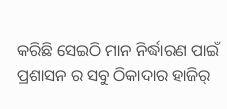କରିଛି ସେଇଠି ମାନ ନିର୍ଦ୍ଧାରଣ ପାଇଁ ପ୍ରଶାସନ ର ସବୁ ଠିକାଦାର ହାଜିର୍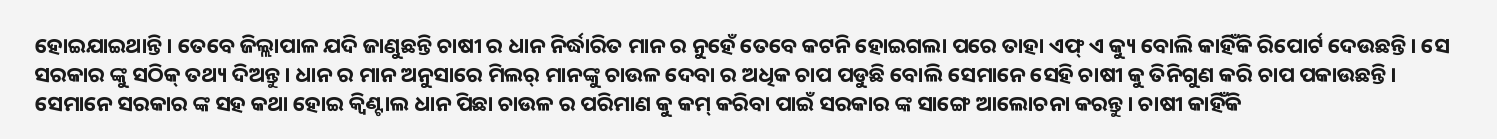ହୋଇଯାଇଥାନ୍ତି। ତେବେ ଜିଲ୍ଲାପାଳ ଯଦି ଜାଣୁଛନ୍ତି ଚାଷୀ ର ଧାନ ନିର୍ଦ୍ଧାରିତ ମାନ ର ନୁହେଁ ତେବେ କଟନି ହୋଇଗଲା ପରେ ତାହା ଏଫ୍ ଏ କ୍ୟୁ ବୋଲି କାହିଁକି ରିପୋର୍ଟ ଦେଉଛନ୍ତି। ସେ ସରକାର ଙ୍କୁ ସଠିକ୍ ତଥ୍ୟ ଦିଅନ୍ତୁ। ଧାନ ର ମାନ ଅନୁସାରେ ମିଲର୍ ମାନଙ୍କୁ ଚାଉଳ ଦେବା ର ଅଧିକ ଚାପ ପଡୁଛି ବୋଲି ସେମାନେ ସେହି ଚାଷୀ କୁ ତିନିଗୁଣ କରି ଚାପ ପକାଉଛନ୍ତି। ସେମାନେ ସରକାର ଙ୍କ ସହ କଥା ହୋଇ କ୍ଵିଣ୍ଟାଲ ଧାନ ପିଛା ଚାଉଳ ର ପରିମାଣ କୁ କମ୍ କରିବା ପାଇଁ ସରକାର ଙ୍କ ସାଙ୍ଗେ ଆଲୋଚନା କରନ୍ତୁ। ଚାଷୀ କାହିଁକି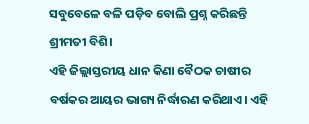ସବୁବେଳେ ବଳି ପଡ଼ିବ ବୋଲି ପ୍ରଶ୍ନ କରିଛନ୍ତି ଶ୍ରୀମତୀ ବିଶି।
ଏହି ଜିଲ୍ଲାସ୍ତରୀୟ ଧାନ କିଣା ବୈଠକ ଚାଷୀର ବର୍ଷକର ଆୟର ଭାଗ୍ୟ ନିର୍ଦ୍ଧାରଣ କରିଥାଏ। ଏହି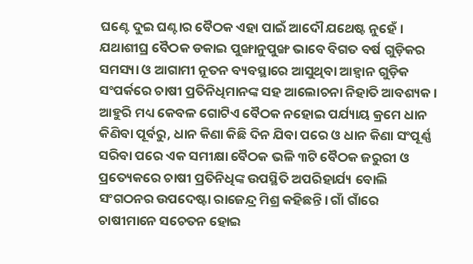ଘଣ୍ଟେ ଦୁଇ ଘଣ୍ଟାର ବୈଠକ ଏହା ପାଇଁ ଆଦୌ ଯଥେଷ୍ଟ ନୁହେଁ। ଯଥାଶୀଘ୍ର ବୈଠକ ଡକାଇ ପୁଙ୍ଖାନୁପୁଙ୍ଖ ଭାବେ ବିଗତ ବର୍ଷ ଗୁଡ଼ିକର ସମସ୍ୟା ଓ ଆଗାମୀ ନୂତନ ବ୍ୟବସ୍ଥାରେ ଆସୁଥିବା ଆହ୍ବାନ ଗୁଡ଼ିକ ସଂପର୍କରେ ଚାଷୀ ପ୍ରତିନିଧିମାନଙ୍କ ସହ ଆଲୋଚନା ନିହାତି ଆବଶ୍ୟକ । ଆହୁରି ମଧ୍ୟ କେବଳ ଗୋଟିଏ ବୈଠକ ନହୋଇ ପର୍ଯ୍ୟାୟ କ୍ରମେ ଧାନ କିଣିବା ପୂର୍ବରୁ, ଧାନ କିଣା କିଛି ଦିନ ଯିବା ପରେ ଓ ଧାନ କିଣା ସଂପୂର୍ଣ୍ଣ ସରିବା ପରେ ଏକ ସମୀକ୍ଷା ବୈଠକ ଭଳି ୩ଟି ବୈଠକ ଜରୁରୀ ଓ ପ୍ରତ୍ୟେକରେ ଚାଷୀ ପ୍ରତିନିଧିଙ୍କ ଉପସ୍ଥିତି ଅପରିହାର୍ଯ୍ୟ ବୋଲି ସଂଗଠନର ଉପଦେଷ୍ଟା ରାଜେନ୍ଦ୍ର ମିଶ୍ର କହିଛନ୍ତି। ଗାଁ ଗାଁରେ ଚାଷୀମାନେ ସଚେତନ ହୋଇ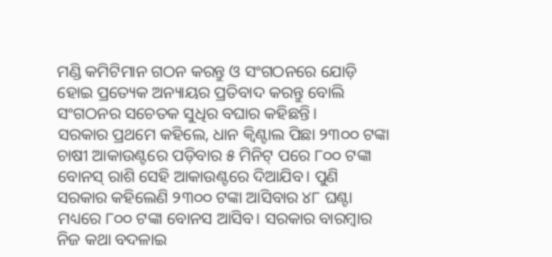ମଣ୍ଡି କମିଟିମାନ ଗଠନ କରନ୍ତୁ ଓ ସଂଗଠନରେ ଯୋଡ଼ି ହୋଇ ପ୍ରତ୍ୟେକ ଅନ୍ୟାୟର ପ୍ରତିବାଦ କରନ୍ତୁ ବୋଲି ସଂଗଠନର ସଚେତକ ସୁଧିର ବଘାର କହିଛନ୍ତି।
ସରକାର ପ୍ରଥମେ କହିଲେ, ଧାନ କ୍ବିଣ୍ଟାଲ ପିଛା ୨୩୦୦ ଟଙ୍କା ଚାଷୀ ଆକାଉଣ୍ଟରେ ପଡ଼ିବାର ୫ ମିନିଟ୍ ପରେ ୮୦୦ ଟଙ୍କା ବୋନସ୍ ରାଶି ସେହି ଆକାଉଣ୍ଟରେ ଦିଆଯିବ। ପୁଣି ସରକାର କହିଲେଣି ୨୩୦୦ ଟଙ୍କା ଆସିବାର ୪୮ ଘଣ୍ଟା ମଧ୍ୟରେ ୮୦୦ ଟଙ୍କା ବୋନସ ଆସିବ। ସରକାର ବାରମ୍ବାର ନିଜ କଥା ବଦଳାଇ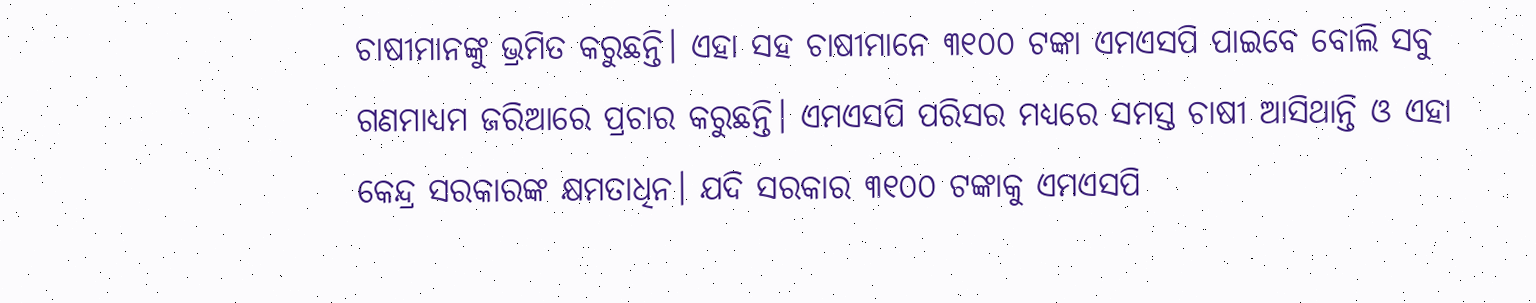ଚାଷୀମାନଙ୍କୁ ଭ୍ରମିତ କରୁଛନ୍ତି। ଏହା ସହ ଚାଷୀମାନେ ୩୧୦୦ ଟଙ୍କା ଏମଏସପି ପାଇବେ ବୋଲି ସବୁ ଗଣମାଧ୍ୟମ ଜରିଆରେ ପ୍ରଚାର କରୁଛନ୍ତି। ଏମଏସପି ପରିସର ମଧ୍ୟରେ ସମସ୍ତ ଚାଷୀ ଆସିଥାନ୍ତି ଓ ଏହା କେନ୍ଦ୍ର ସରକାରଙ୍କ କ୍ଷମତାଧିନ। ଯଦି ସରକାର ୩୧୦୦ ଟଙ୍କାକୁ ଏମଏସପି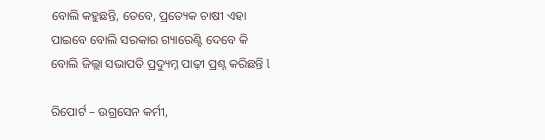ବୋଲି କହୁଛନ୍ତି, ତେବେ, ପ୍ରତ୍ୟେକ ଚାଷୀ ଏହା ପାଇବେ ବୋଲି ସରକାର ଗ୍ୟାରେଣ୍ଟି ଦେବେ କି ବୋଲି ଜିଲ୍ଲା ସଭାପତି ପ୍ରଦ୍ୟୁମ୍ନ ପାଢ଼ୀ ପ୍ରଶ୍ନ କରିଛନ୍ତି l

ରିପୋର୍ଟ – ଉଗ୍ରସେନ କର୍ମୀ,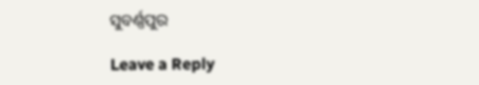ସୁବର୍ଣ୍ଣପୁର

Leave a Reply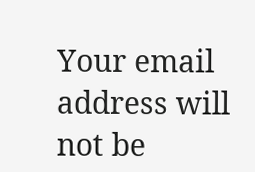Your email address will not be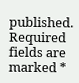published. Required fields are marked *